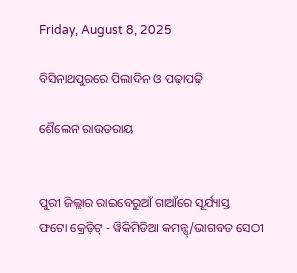Friday, August 8, 2025

ବିସିନାଥପୁରରେ ପିଲାଦିନ ଓ ପଢ଼ାପଢ଼ି

ଶୈଲେନ ରାଉତରାୟ


ପୁରୀ ଜିଲ୍ଲାର ରାଇବେରୁଆଁ ଗାଆଁରେ ସୂର୍ଯ୍ୟାସ୍ତ
ଫଟୋ କ୍ରେଡ଼ିଟ୍ - ୱିକିମିଡିଆ କମନ୍ସ୍/ଭାଗବତ ସେଠୀ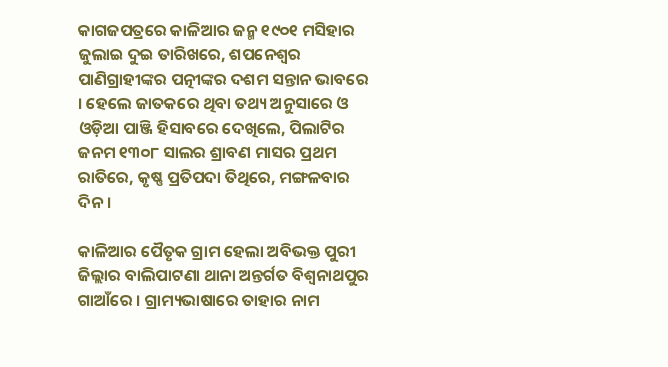କାଗଜପତ୍ରରେ କାଳିଆର ଜନ୍ମ ୧୯୦୧ ମସିହାର ଜୁଲାଇ ଦୁଇ ତାରିଖରେ, ଶପନେଶ୍ୱର ପାଣିଗ୍ରାହୀଙ୍କର ପତ୍ନୀଙ୍କର ଦଶମ ସନ୍ତାନ ଭାବରେ । ହେଲେ ଜାତକରେ ଥିବା ତଥ୍ୟ ଅନୁସାରେ ଓ ଓଡ଼ିଆ ପାଞ୍ଜି ହିସାବରେ ଦେଖିଲେ, ପିଲାଟିର ଜନମ ୧୩୦୮ ସାଲର ଶ୍ରାବଣ ମାସର ପ୍ରଥମ ରାତିରେ, କୃଷ୍ଣ ପ୍ରତିପଦା ତିଥିରେ, ମଙ୍ଗଳବାର ଦିନ ।

କାଳିଆର ପୈତୃକ ଗ୍ରାମ ହେଲା ଅବିଭକ୍ତ ପୁରୀ ଜିଲ୍ଲାର ବାଲିପାଟଣା ଥାନା ଅନ୍ତର୍ଗତ ବିଶ୍ୱନାଥପୁର ଗାଆଁରେ । ଗ୍ରାମ୍ୟଭାଷାରେ ତାହାର ନାମ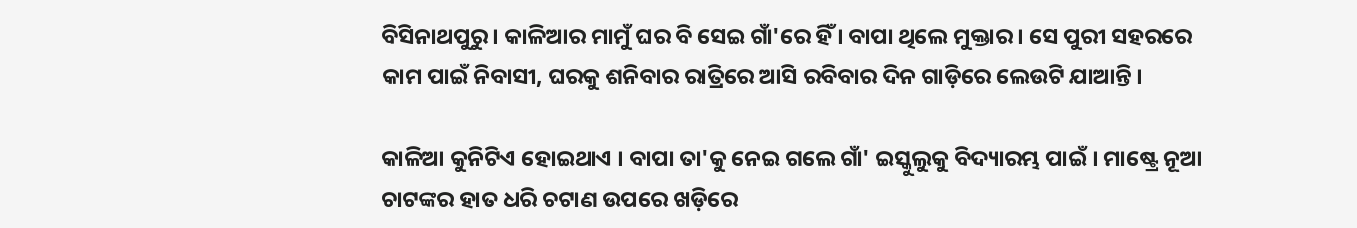ବିସିନାଥପୁରୁ । କାଳିଆର ମାମୁଁ ଘର ବି ସେଇ ଗାଁ'ରେ ହିଁ । ବାପା ଥିଲେ ମୁକ୍ତାର । ସେ ପୁରୀ ସହରରେ କାମ ପାଇଁ ନିବାସୀ, ଘରକୁ ଶନିବାର ରାତ୍ରିରେ ଆସି ରବିବାର ଦିନ ଗାଡ଼ିରେ ଲେଉଟି ଯାଆନ୍ତି ।

କାଳିଆ କୁନିଟିଏ ହୋଇଥାଏ । ବାପା ତା'କୁ ନେଇ ଗଲେ ଗାଁ' ଇସ୍କୁଲୁକୁ ବିଦ୍ୟାରମ୍ଭ ପାଇଁ । ମାଷ୍ଟ୍ରେ ନୂଆ ଚାଟଙ୍କର ହାତ ଧରି ଚଟାଣ ଉପରେ ଖଡ଼ିରେ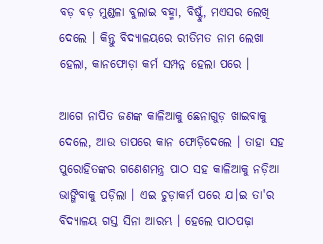ବଡ଼ ବଡ଼ ମୁଣ୍ଡଳା ବୁଲାଇ ବହ୍ମା, ବିଷ୍ଟୁଁ, ମଏସର ଲେଖି ଦେଲେ । କିନ୍ତୁ ବିଦ୍ୟାଳୟରେ ରୀତିମତ ନାମ ଲେଖା ହେଲା, କାନଫୋଡ଼ା କର୍ମ ସମ୍ପନ୍ନ ହେଲା ପରେ ।

ଆଗେ ନାପିତ ଜଣଙ୍କ କାଳିଆକୁ ଛେନାଗୁଡ଼ ଖାଇବାକୁ ଦେଲେ, ଆଉ ତାପରେ କାନ ଫୋଡ଼ିଦେଲେ । ତାହା ସହ ପୁରୋହିତଙ୍କର ଗଣେଶମନ୍ତ୍ର ପାଠ ସହ କାଳିଆକୁ ନଡ଼ିଆ ଭାଙ୍ଗିବାକୁ ପଡ଼ିଲା । ଏଇ ଚୁଡ଼ାକର୍ମ ପରେ ଯ।ଇ ତା'ର ବିଦ୍ୟାଳୟ ଗସ୍ତ ସିନା ଆରମ୍ଭ । ହେଲେ ପାଠପଢ଼ା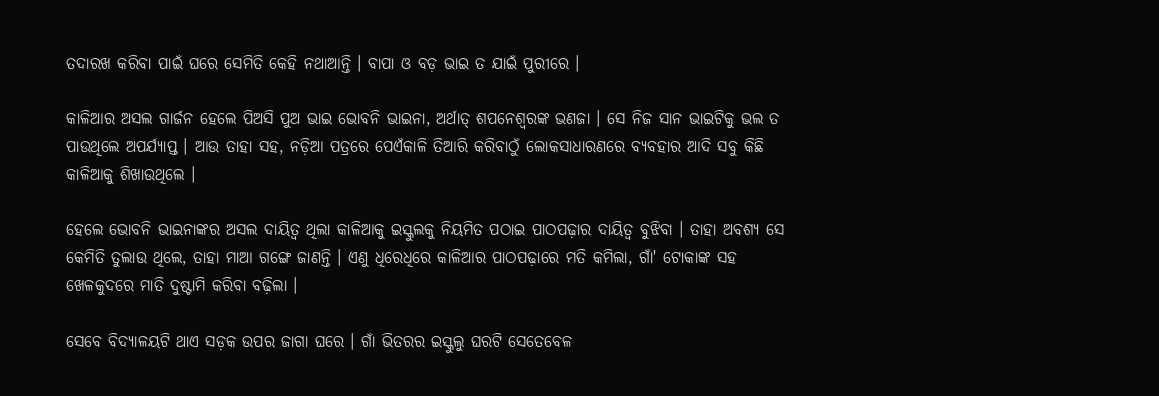ତଦାରଖ କରିବା ପାଇଁ ଘରେ ସେମିତି କେହି ନଥାଆନ୍ତି । ବାପା ଓ ବଡ଼ ଭାଇ ତ ଯାଇଁ ପୁରୀରେ ।

କାଳିଆର ଅସଲ ଗାର୍ଜନ ହେଲେ ପିଅସି ପୁଅ ଭାଇ ଭୋବନି ଭାଇନା, ଅର୍ଥାତ୍ ଶପନେଶ୍ୱରଙ୍କ ଭଣଜା । ସେ ନିଜ ସାନ ଭାଇଟିକୁ ଭଲ ତ ପାଉଥିଲେ ଅପର୍ଯ୍ୟାପ୍ତ । ଆଉ ତାହା ସହ, ନଡ଼ିଆ ପତ୍ରରେ ପେଏଁକାଳି ତିଆରି କରିବାଠୁଁ ଲୋକସାଧାରଣରେ ବ୍ୟବହାର ଆଦି ସବୁ କିଛି କାଳିଆକୁ ଶିଖାଉଥିଲେ ।

ହେଲେ ଭୋବନି ଭାଇନାଙ୍କର ଅସଲ ଦାୟିତ୍ୱ ଥିଲା କାଳିଆକୁ ଇସ୍କୁଲକୁ ନିୟମିତ ପଠାଇ ପାଠପଢ଼ାର ଦାୟିତ୍ୱ ବୁଝିବା । ତାହା ଅବଶ୍ୟ ସେ କେମିତି ତୁଲାଉ ଥିଲେ, ତାହା ମାଆ ଗଙ୍ଗେ ଜାଣନ୍ତି । ଏଣୁ ଧିରେଧିରେ କାଳିଆର ପାଠପଢ଼ାରେ ମତି କମିଲା, ଗାଁ' ଟୋକାଙ୍କ ସହ ଖେଳକୁଦରେ ମାତି ଦୁଷ୍ଟାମି କରିବା ବଢ଼ିଲା ।

ସେବେ ବିଦ୍ୟାଳୟଟି ଥାଏ ସଡ଼କ ଉପର ଜାଗା ଘରେ । ଗାଁ ଭିତରର ଇସ୍କୁଲୁ ଘରଟି ସେତେବେଳ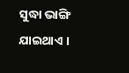ସୁଦ୍ଧା ଭାଙ୍ଗି ଯାଇଥାଏ ।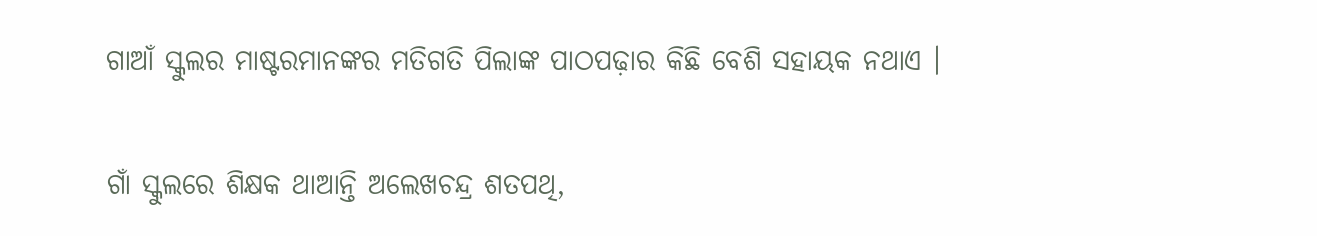ଗାଆଁ ସ୍କୁଲର ମାଷ୍ଟରମାନଙ୍କର ମତିଗତି ପିଲାଙ୍କ ପାଠପଢ଼ାର କିଛି ବେଶି ସହାୟକ ନଥାଏ ।

ଗାଁ ସ୍କୁଲରେ ଶିକ୍ଷକ ଥାଆନ୍ତି ଅଲେଖଚନ୍ଦ୍ର ଶତପଥି,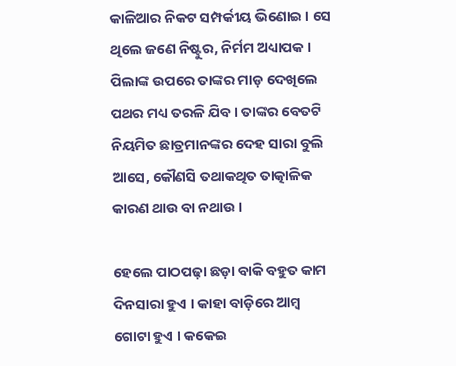କାଳିଆର ନିକଟ ସମ୍ପର୍କୀୟ ଭିଣୋଇ । ସେ ଥିଲେ ଜଣେ ନିଷ୍ଟୁର, ନିର୍ମମ ଅଧ୍ୟାପକ । ପିଲାଙ୍କ ଉପରେ ତାଙ୍କର ମାଡ଼ ଦେଖିଲେ ପଥର ମଧ୍ୟ ତରଳି ଯିବ । ତାଙ୍କର ବେତଟି ନିୟମିତ ଛାତ୍ରମାନଙ୍କର ଦେହ ସାରା ବୁଲି ଆସେ, କୌଣସି ତଥାକଥିତ ତାତ୍କାଳିକ କାରଣ ଥାଉ ବା ନଥାଉ ।

ହେଲେ ପାଠପଢ଼ା ଛଡ଼ା ବାକି ବହୁତ କାମ ଦିନସାରା ହୁଏ । କାହା ବାଡ଼ିରେ ଆମ୍ବ ଗୋଟା ହୁଏ । କକେଇ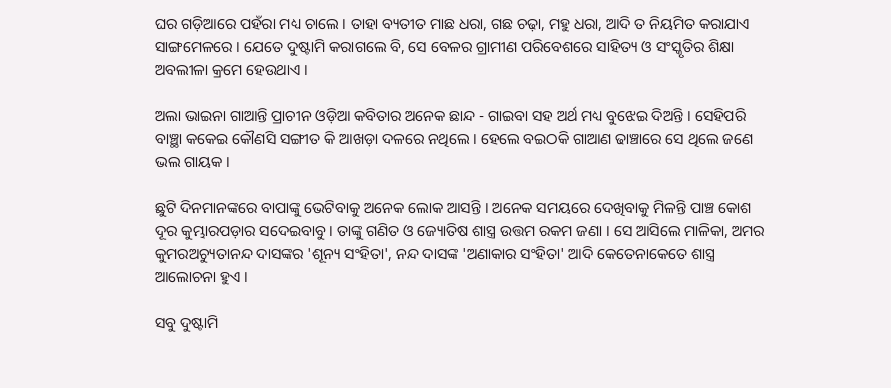ଘର ଗଡ଼ିଆରେ ପହଁରା ମଧ୍ୟ ଚାଲେ । ତାହା ବ୍ୟତୀତ ମାଛ ଧରା, ଗଛ ଚଢ଼ା, ମହୁ ଧରା, ଆଦି ତ ନିୟମିତ କରାଯାଏ ସାଙ୍ଗମେଳରେ । ଯେତେ ଦୁଷ୍ଟାମି କରାଗଲେ ବି, ସେ ବେଳର ଗ୍ରାମୀଣ ପରିବେଶରେ ସାହିତ୍ୟ ଓ ସଂସ୍କୃତିର ଶିକ୍ଷା ଅବଲୀଳା କ୍ରମେ ହେଉଥାଏ ।

ଅଲା ଭାଇନା ଗାଆନ୍ତି ପ୍ରାଚୀନ ଓଡ଼ିଆ କବିତାର ଅନେକ ଛାନ୍ଦ - ଗାଇବା ସହ ଅର୍ଥ ମଧ୍ୟ ବୁଝେଇ ଦିଅନ୍ତି । ସେହିପରି ବାଞ୍ଛା କକେଇ କୌଣସି ସଙ୍ଗୀତ କି ଆଖଡ଼ା ଦଳରେ ନଥିଲେ । ହେଲେ ବଇଠକି ଗାଆଣ ଢାଞ୍ଚାରେ ସେ ଥିଲେ ଜଣେ ଭଲ ଗାୟକ ।

ଛୁଟି ଦିନମାନଙ୍କରେ ବାପାଙ୍କୁ ଭେଟିବାକୁ ଅନେକ ଲୋକ ଆସନ୍ତି । ଅନେକ ସମୟରେ ଦେଖିବାକୁ ମିଳନ୍ତି ପାଞ୍ଚ କୋଶ ଦୂର କୁମ୍ଭାରପଡ଼ାର ସଦେଇବାବୁ । ତାଙ୍କୁ ଗଣିତ ଓ ଜ୍ୟୋତିଷ ଶାସ୍ତ୍ର ଉତ୍ତମ ରକମ ଜଣା । ସେ ଆସିଲେ ମାଳିକା, ଅମର କୁମରଅଚ୍ୟୁତାନନ୍ଦ ଦାସଙ୍କର 'ଶୂନ୍ୟ ସଂହିତା', ନନ୍ଦ ଦାସଙ୍କ 'ଅଣାକାର ସଂହିତା' ଆଦି କେତେନାକେତେ ଶାସ୍ତ୍ର ଆଲୋଚନା ହୁଏ ।

ସବୁ ଦୁଷ୍ଟାମି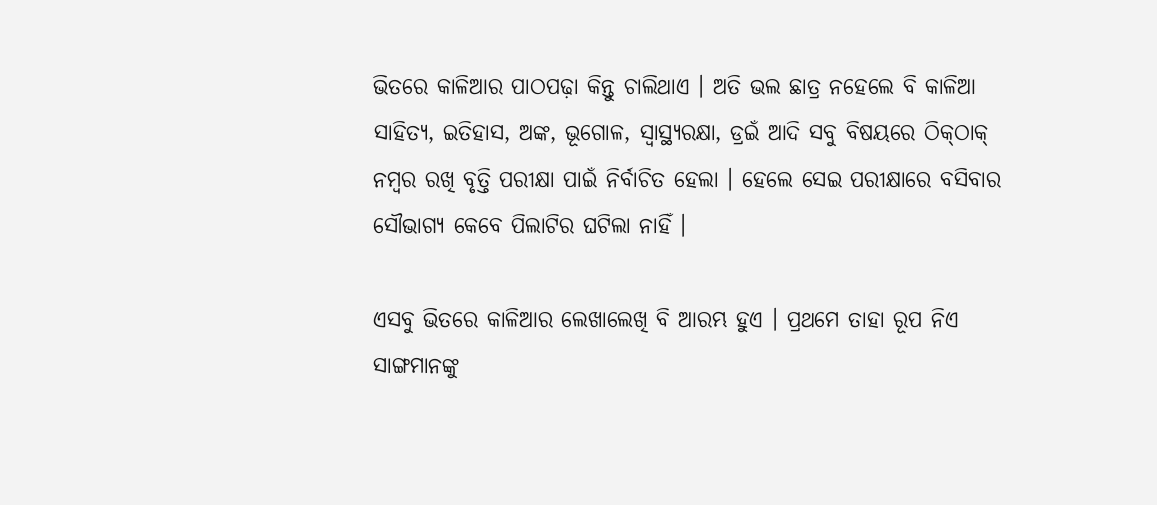ଭିତରେ କାଳିଆର ପାଠପଢ଼ା କିନ୍ତୁ ଚାଲିଥାଏ । ଅତି ଭଲ ଛାତ୍ର ନହେଲେ ବି କାଳିଆ ସାହିତ୍ୟ, ଇତିହାସ, ଅଙ୍କ, ଭୂଗୋଳ, ସ୍ୱାସ୍ଥ୍ୟରକ୍ଷା, ଡ୍ରଇଁ ଆଦି ସବୁ ବିଷୟରେ ଠିକ୍‌ଠାକ୍ ନମ୍ବର ରଖି ବୃତ୍ତି ପରୀକ୍ଷା ପାଇଁ ନିର୍ବାଚିତ ହେଲା । ହେଲେ ସେଇ ପରୀକ୍ଷାରେ ବସିବାର ସୌଭାଗ୍ୟ କେବେ ପିଲାଟିର ଘଟିଲା ନାହିଁ ।

ଏସବୁ ଭିତରେ କାଳିଆର ଲେଖାଲେଖି ବି ଆରମ୍ଭ ହୁଏ । ପ୍ରଥମେ ତାହା ରୂପ ନିଏ ସାଙ୍ଗମାନଙ୍କୁ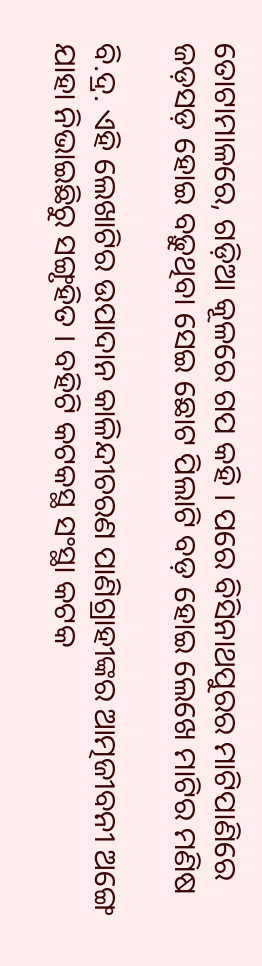ତୋଟାମାଳରେ, ଗଡ଼ିଆ କୂଳରେ ଗପ କହି । ପରେ ବିସିନାଥପୁରର ମାଟିପାଣିରେ ଜଡ଼ସଡ଼ ହୋଇ ବଢ଼ୁଥିବା ସେଇ ଛୋଟ ପିଲାଟି ବଡ଼ ହୋଇ ଲେଖେ ମାଟିର ମଣିଷ

ବି.ଦ୍ର. ଏହି ଲେଖାଟିର ଉପାଦାନ କାଳିନ୍ଦୀଚରଣ ପାଣିଗ୍ରାହୀଙ୍କର ଆତ୍ମଜୀବନୀ ଅଙ୍ଗେ ଯାହା ନିଭାଇଛିରୁ ସଙ୍ଗୃହିତ । ବହିଟି କଟକସ୍ଥ ସଂସ୍ଥା କଟକ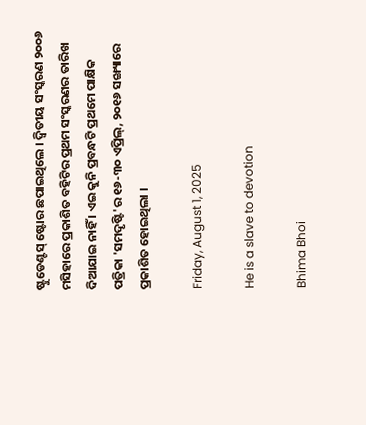ଷ୍ଟୁଡେଣ୍ଟସ୍ ଷ୍ଟୋର ଛପାଇଥିଲେ । ଦ୍ୱିତୀୟ ସଂସ୍କରଣ ୨୦୦୬ ମସିହାରେ ପ୍ରକାଶିତ ବହିଟିର ପ୍ରଥମ ସଂସ୍କରଣର ତାରିଖ ଦିଆଯାଇ ନାହିଁ । ଏଇ କୁନି ପ୍ରବନ୍ଧଟି ପ୍ରଥମେ ପାକ୍ଷିକ ପତ୍ରିକା 'ସମଦୃଷ୍ଟି'ର ୧୬-୩୦ ଏପ୍ରିଲ୍, ୨୦୧୬ ସଙ୍ଖ୍ୟାରେ ପ୍ରକାଶିତ ହୋଇଥିଲା ।

Friday, August 1, 2025

He is a slave to devotion

Bhima Bhoi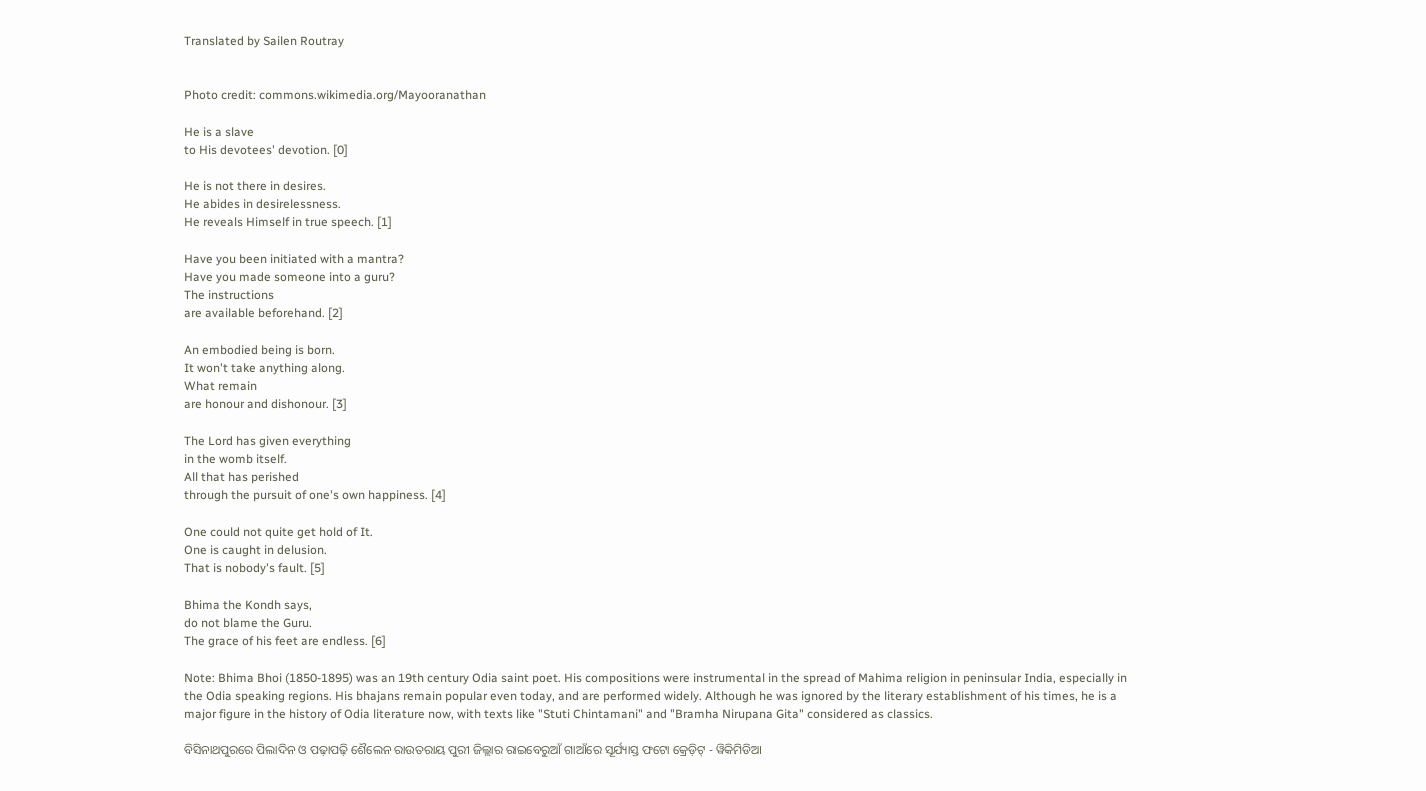Translated by Sailen Routray


Photo credit: commons.wikimedia.org/Mayooranathan

He is a slave
to His devotees' devotion. [0]

He is not there in desires.
He abides in desirelessness.
He reveals Himself in true speech. [1]

Have you been initiated with a mantra?
Have you made someone into a guru?
The instructions
are available beforehand. [2]

An embodied being is born.
It won't take anything along.
What remain
are honour and dishonour. [3]

The Lord has given everything
in the womb itself.
All that has perished
through the pursuit of one's own happiness. [4]

One could not quite get hold of It.
One is caught in delusion.
That is nobody's fault. [5]

Bhima the Kondh says,
do not blame the Guru.
The grace of his feet are endless. [6]

Note: Bhima Bhoi (1850-1895) was an 19th century Odia saint poet. His compositions were instrumental in the spread of Mahima religion in peninsular India, especially in the Odia speaking regions. His bhajans remain popular even today, and are performed widely. Although he was ignored by the literary establishment of his times, he is a major figure in the history of Odia literature now, with texts like "Stuti Chintamani" and "Bramha Nirupana Gita" considered as classics.

ବିସିନାଥପୁରରେ ପିଲାଦିନ ଓ ପଢ଼ାପଢ଼ି ଶୈଲେନ ରାଉତରାୟ ପୁରୀ ଜିଲ୍ଲାର ରାଇବେରୁଆଁ ଗାଆଁରେ ସୂର୍ଯ୍ୟାସ୍ତ ଫଟୋ କ୍ରେଡ଼ିଟ୍ - ୱିକିମିଡିଆ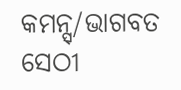କମନ୍ସ୍/ଭାଗବତ ସେଠୀ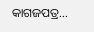କାଗଜପତ୍ର...